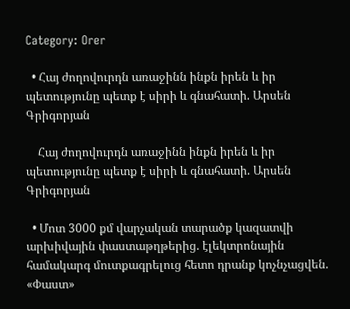Category: Orer

  • Հայ ժողովուրդն առաջինն ինքն իրեն և իր պետությունը պետք է սիրի և գնահատի. Արսեն Գրիգորյան

    Հայ ժողովուրդն առաջինն ինքն իրեն և իր պետությունը պետք է սիրի և գնահատի. Արսեն Գրիգորյան

  • Մոտ 3000 քմ վարչական տարածք կազատվի արխիվային փաստաթղթերից. էլեկտրոնային համակարգ մուտքագրելուց հետո դրանք կոչնչացվեն. «Փաստ»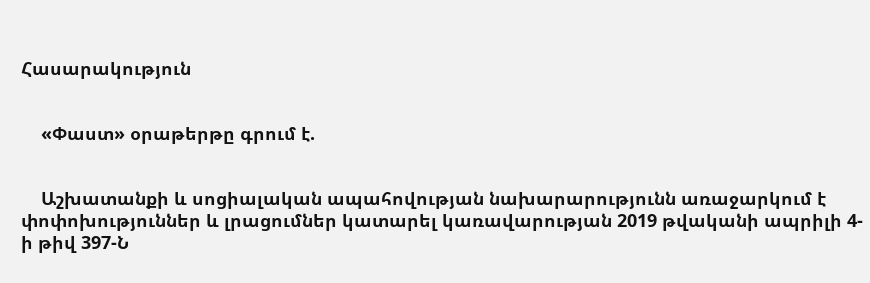Հասարակություն


    «Փաստ» օրաթերթը գրում է.


    Աշխատանքի և սոցիալական ապահովության նախարարությունն առաջարկում է փոփոխություններ և լրացումներ կատարել կառավարության 2019 թվականի ապրիլի 4-ի թիվ 397-Ն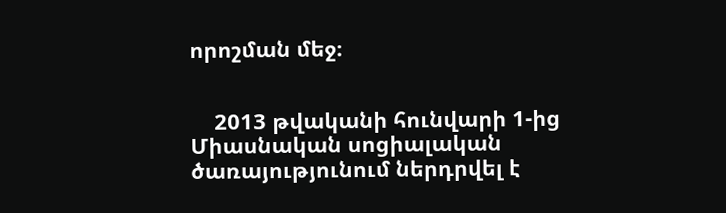որոշման մեջ։


    2013 թվականի հունվարի 1-ից Միասնական սոցիալական ծառայությունում ներդրվել է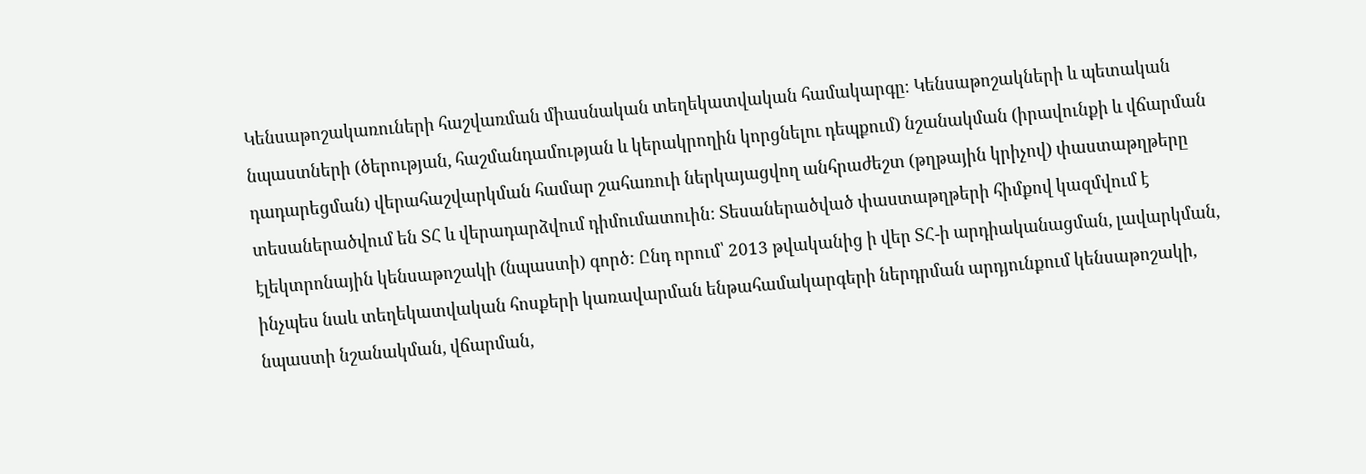Կենսաթոշակառուների հաշվառման միասնական տեղեկատվական համակարգը։ Կենսաթոշակների և պետական նպաստների (ծերության, հաշմանդամության և կերակրողին կորցնելու դեպքում) նշանակման (իրավունքի և վճարման դադարեցման) վերահաշվարկման համար շահառուի ներկայացվող անհրաժեշտ (թղթային կրիչով) փաստաթղթերը տեսաներածվում են ՏՀ և վերադարձվում դիմումատուին: Տեսաներածված փաստաթղթերի հիմքով կազմվում է էլեկտրոնային կենսաթոշակի (նպաստի) գործ: Ընդ որում՝ 2013 թվականից ի վեր ՏՀ-ի արդիականացման, լավարկման, ինչպես նաև տեղեկատվական հոսքերի կառավարման ենթահամակարգերի ներդրման արդյունքում կենսաթոշակի, նպաստի նշանակման, վճարման,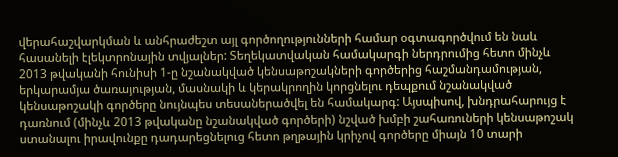վերահաշվարկման և անհրաժեշտ այլ գործողությունների համար օգտագործվում են նաև հասանելի էլեկտրոնային տվյալներ: Տեղեկատվական համակարգի ներդրումից հետո մինչև 2013 թվականի հունիսի 1-ը նշանակված կենսաթոշակների գործերից հաշմանդամության, երկարամյա ծառայության, մասնակի և կերակրողին կորցնելու դեպքում նշանակված կենսաթոշակի գործերը նույնպես տեսաներածվել են համակարգ: Այսպիսով, խնդրահարույց է դառնում (մինչև 2013 թվականը նշանակված գործերի) նշված խմբի շահառուների կենսաթոշակ ստանալու իրավունքը դադարեցնելուց հետո թղթային կրիչով գործերը միայն 10 տարի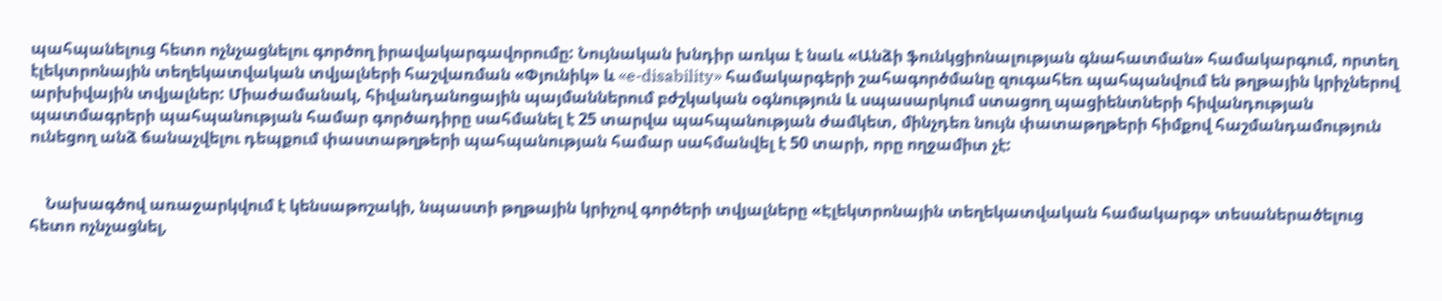պահպանելուց հետո ոչնչացնելու գործող իրավակարգավորումը: Նույնական խնդիր առկա է նաև «Անձի ֆունկցիոնալության գնահատման» համակարգում, որտեղ էլեկտրոնային տեղեկատվական տվյալների հաշվառման «Փյունիկ» և «e-disability» համակարգերի շահագործմանը զուգահեռ պահպանվում են թղթային կրիչներով արխիվային տվյալներ: Միաժամանակ, հիվանդանոցային պայմաններում բժշկական օգնություն և սպասարկում ստացող պացիենտների հիվանդության պատմագրերի պահպանության համար գործադիրը սահմանել է 25 տարվա պահպանության ժամկետ, մինչդեռ նույն փատաթղթերի հիմքով հաշմանդամություն ունեցող անձ ճանաչվելու դեպքում փաստաթղթերի պահպանության համար սահմանվել է 50 տարի, որը ողջամիտ չէ:


    Նախագծով առաջարկվում է կենսաթոշակի, նպաստի թղթային կրիչով գործերի տվյալները «Էլեկտրոնային տեղեկատվական համակարգ» տեսաներածելուց հետո ոչնչացնել,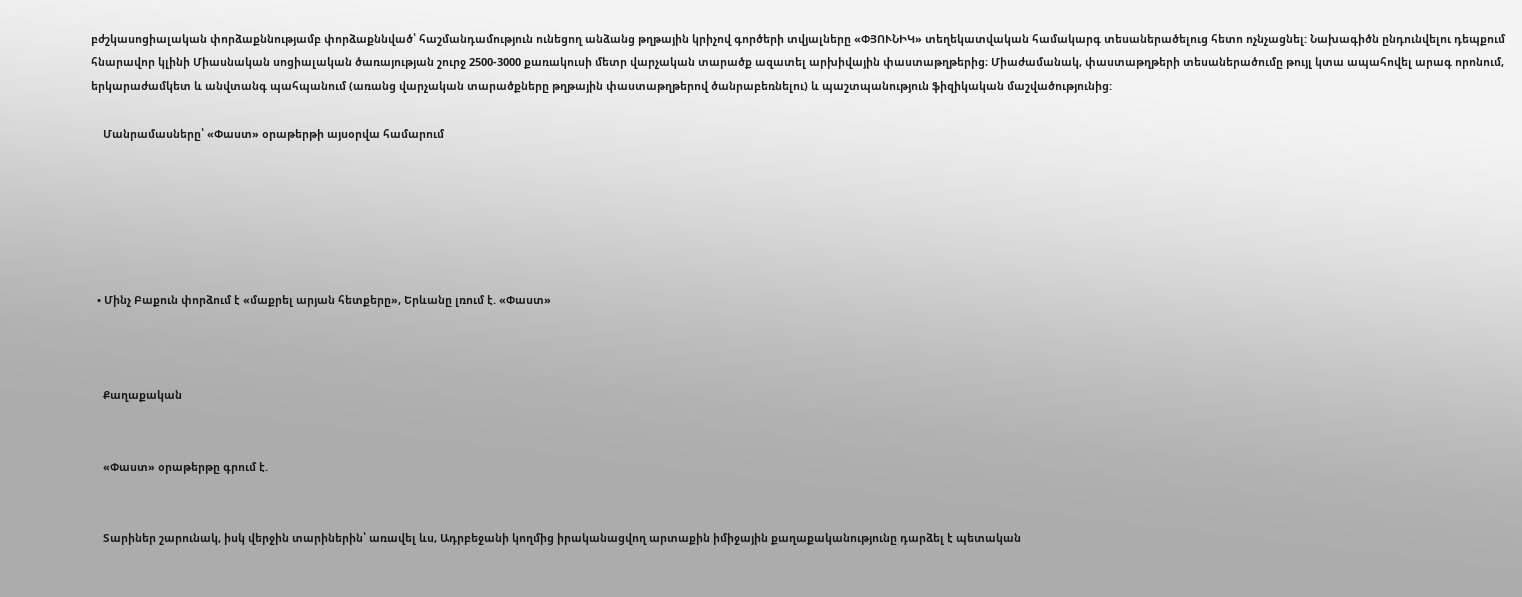բժշկասոցիալական փորձաքննությամբ փորձաքննված՝ հաշմանդամություն ունեցող անձանց թղթային կրիչով գործերի տվյալները «ՓՅՈՒՆԻԿ» տեղեկատվական համակարգ տեսաներածելուց հետո ոչնչացնել: Նախագիծն ընդունվելու դեպքում հնարավոր կլինի Միասնական սոցիալական ծառայության շուրջ 2500-3000 քառակուսի մետր վարչական տարածք ազատել արխիվային փաստաթղթերից։ Միաժամանակ, փաստաթղթերի տեսաներածումը թույլ կտա ապահովել արագ որոնում, երկարաժամկետ և անվտանգ պահպանում (առանց վարչական տարածքները թղթային փաստաթղթերով ծանրաբեռնելու) և պաշտպանություն ֆիզիկական մաշվածությունից:

    Մանրամասները՝ «Փաստ» օրաթերթի այսօրվա համարում






  • Մինչ Բաքուն փորձում է «մաքրել արյան հետքերը», Երևանը լռում է. «Փաստ»



    Քաղաքական


    «Փաստ» օրաթերթը գրում է.


    Տարիներ շարունակ, իսկ վերջին տարիներին՝ առավել ևս, Ադրբեջանի կողմից իրականացվող արտաքին իմիջային քաղաքականությունը դարձել է պետական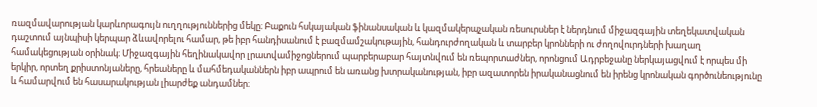ռազմավարության կարևորագույն ուղղություններից մեկը։ Բաքուն հսկայական ֆինանսական և կազմակերպչական ռեսուրսներ է ներդնում միջազգային տեղեկատվական դաշտում այնպիսի կերպար ձևավորելու համար, թե իբր հանդիսանում է բազմամշակութային, հանդուրժողական և տարբեր կրոնների ու ժողովուրդների խաղաղ համակեցության օրինակ։ Միջազգային հեղինակավոր լրատվամիջոցներում պարբերաբար հայտնվում են ռեպորտաժներ, որոնցում Ադրբեջանը ներկայացվում է որպես մի երկիր, որտեղ քրիստոնյաները, հրեաները և մահմեդականներն իբր ապրում են առանց խտրականության, իբր ազատորեն իրականացնում են իրենց կրոնական գործունեությունը և համարվում են հասարակության լիարժեք անդամներ։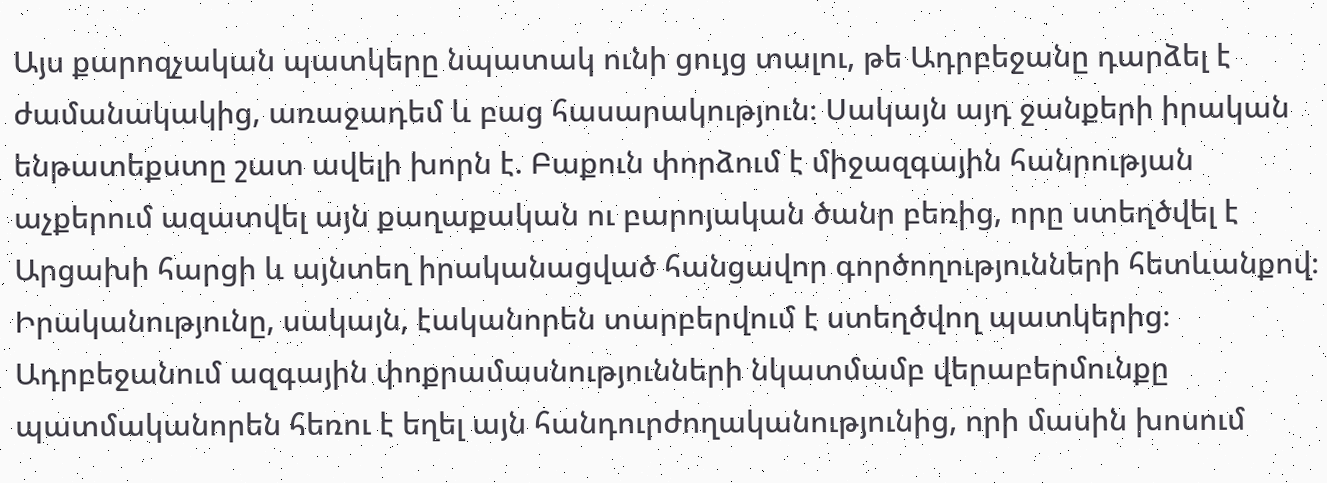Այս քարոզչական պատկերը նպատակ ունի ցույց տալու, թե Ադրբեջանը դարձել է ժամանակակից, առաջադեմ և բաց հասարակություն։ Սակայն այդ ջանքերի իրական ենթատեքստը շատ ավելի խորն է. Բաքուն փորձում է միջազգային հանրության աչքերում ազատվել այն քաղաքական ու բարոյական ծանր բեռից, որը ստեղծվել է Արցախի հարցի և այնտեղ իրականացված հանցավոր գործողությունների հետևանքով։ Իրականությունը, սակայն, էականորեն տարբերվում է ստեղծվող պատկերից։ Ադրբեջանում ազգային փոքրամասնությունների նկատմամբ վերաբերմունքը պատմականորեն հեռու է եղել այն հանդուրժողականությունից, որի մասին խոսում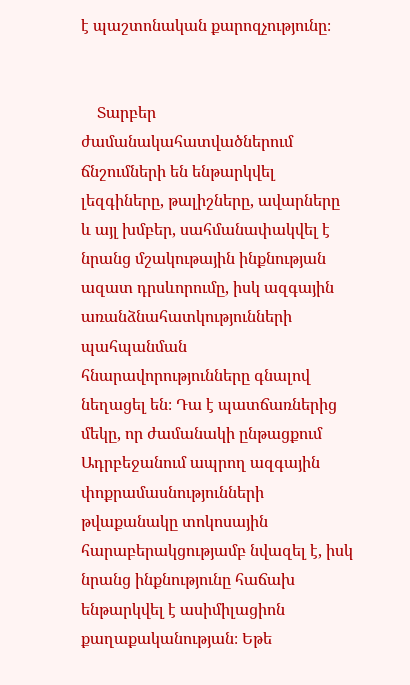է պաշտոնական քարոզչությունը։


    Տարբեր ժամանակահատվածներում ճնշումների են ենթարկվել լեզգիները, թալիշները, ավարները և այլ խմբեր, սահմանափակվել է նրանց մշակութային ինքնության ազատ դրսևորումը, իսկ ազգային առանձնահատկությունների պահպանման հնարավորությունները գնալով նեղացել են։ Դա է պատճառներից մեկը, որ ժամանակի ընթացքում Ադրբեջանում ապրող ազգային փոքրամասնությունների թվաքանակը տոկոսային հարաբերակցությամբ նվազել է, իսկ նրանց ինքնությունը հաճախ ենթարկվել է ասիմիլացիոն քաղաքականության։ Եթե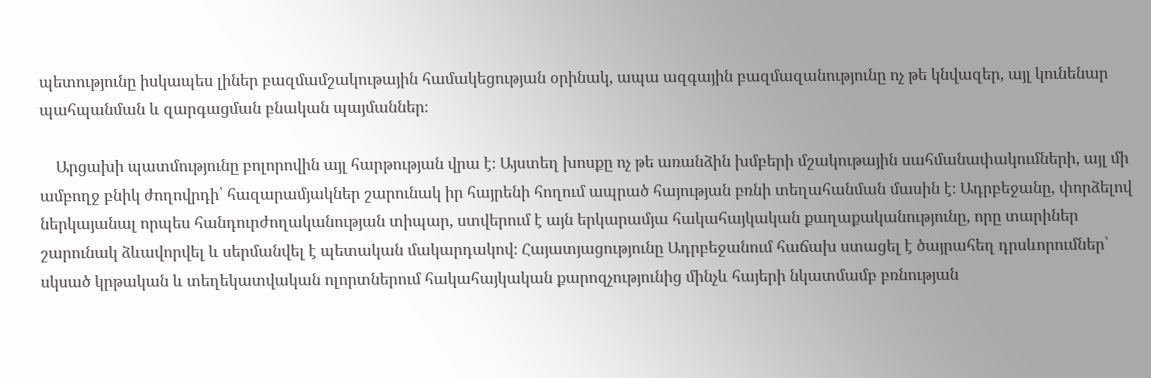պետությունը իսկապես լիներ բազմամշակութային համակեցության օրինակ, ապա ազգային բազմազանությունը ոչ թե կնվազեր, այլ կունենար պահպանման և զարգացման բնական պայմաններ։

    Արցախի պատմությունը բոլորովին այլ հարթության վրա է։ Այստեղ խոսքը ոչ թե առանձին խմբերի մշակութային սահմանափակումների, այլ մի ամբողջ բնիկ ժողովրդի՝ հազարամյակներ շարունակ իր հայրենի հողում ապրած հայության բռնի տեղահանման մասին է։ Ադրբեջանը, փորձելով ներկայանալ որպես հանդուրժողականության տիպար, ստվերում է այն երկարամյա հակահայկական քաղաքականությունը, որը տարիներ շարունակ ձևավորվել և սերմանվել է պետական մակարդակով։ Հայատյացությունը Ադրբեջանում հաճախ ստացել է ծայրահեղ դրսևորումներ՝ սկսած կրթական և տեղեկատվական ոլորտներում հակահայկական քարոզչությունից մինչև հայերի նկատմամբ բռնության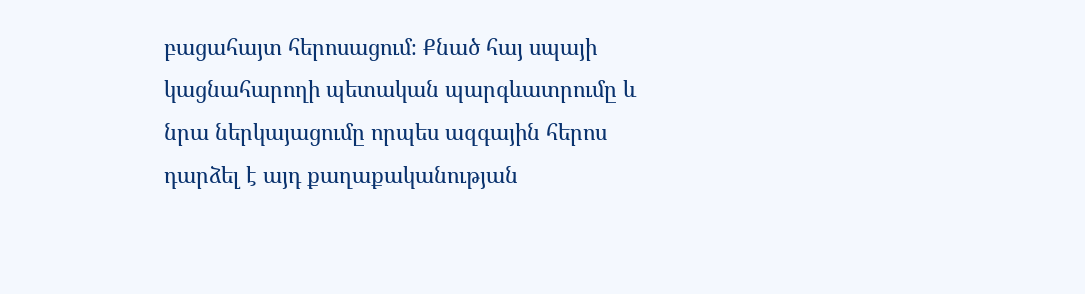բացահայտ հերոսացում։ Քնած հայ սպայի կացնահարողի պետական պարգևատրումը և նրա ներկայացումը որպես ազգային հերոս դարձել է այդ քաղաքականության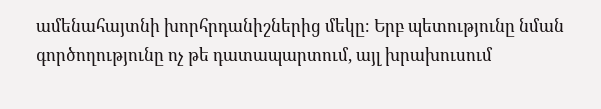ամենահայտնի խորհրդանիշներից մեկը։ Երբ պետությունը նման գործողությունը ոչ թե դատապարտում, այլ խրախուսում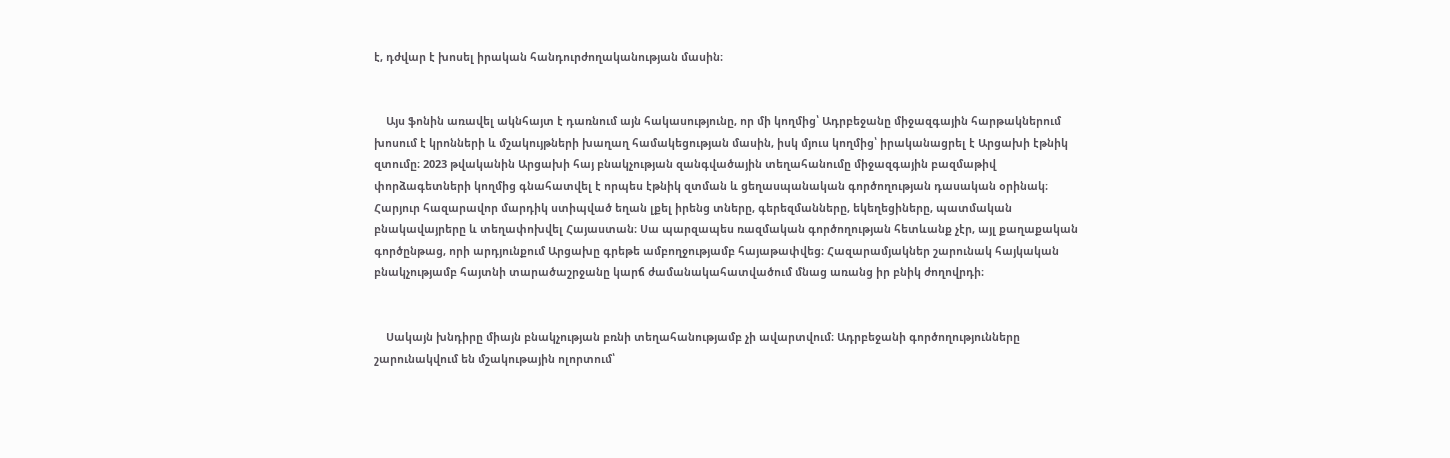է, դժվար է խոսել իրական հանդուրժողականության մասին։


    Այս ֆոնին առավել ակնհայտ է դառնում այն հակասությունը, որ մի կողմից՝ Ադրբեջանը միջազգային հարթակներում խոսում է կրոնների և մշակույթների խաղաղ համակեցության մասին, իսկ մյուս կողմից՝ իրականացրել է Արցախի էթնիկ զտումը։ 2023 թվականին Արցախի հայ բնակչության զանգվածային տեղահանումը միջազգային բազմաթիվ փորձագետների կողմից գնահատվել է որպես էթնիկ զտման և ցեղասպանական գործողության դասական օրինակ։ Հարյուր հազարավոր մարդիկ ստիպված եղան լքել իրենց տները, գերեզմանները, եկեղեցիները, պատմական բնակավայրերը և տեղափոխվել Հայաստան։ Սա պարզապես ռազմական գործողության հետևանք չէր, այլ քաղաքական գործընթաց, որի արդյունքում Արցախը գրեթե ամբողջությամբ հայաթափվեց։ Հազարամյակներ շարունակ հայկական բնակչությամբ հայտնի տարածաշրջանը կարճ ժամանակահատվածում մնաց առանց իր բնիկ ժողովրդի։


    Սակայն խնդիրը միայն բնակչության բռնի տեղահանությամբ չի ավարտվում։ Ադրբեջանի գործողությունները շարունակվում են մշակութային ոլորտում՝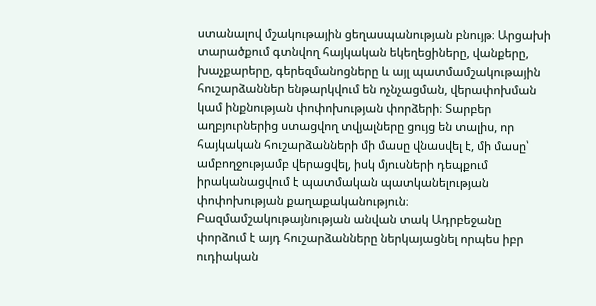ստանալով մշակութային ցեղասպանության բնույթ։ Արցախի տարածքում գտնվող հայկական եկեղեցիները, վանքերը, խաչքարերը, գերեզմանոցները և այլ պատմամշակութային հուշարձաններ ենթարկվում են ոչնչացման, վերափոխման կամ ինքնության փոփոխության փորձերի։ Տարբեր աղբյուրներից ստացվող տվյալները ցույց են տալիս, որ հայկական հուշարձանների մի մասը վնասվել է, մի մասը՝ ամբողջությամբ վերացվել, իսկ մյուսների դեպքում իրականացվում է պատմական պատկանելության փոփոխության քաղաքականություն։ Բազմամշակութայնության անվան տակ Ադրբեջանը փորձում է այդ հուշարձանները ներկայացնել որպես իբր ուդիական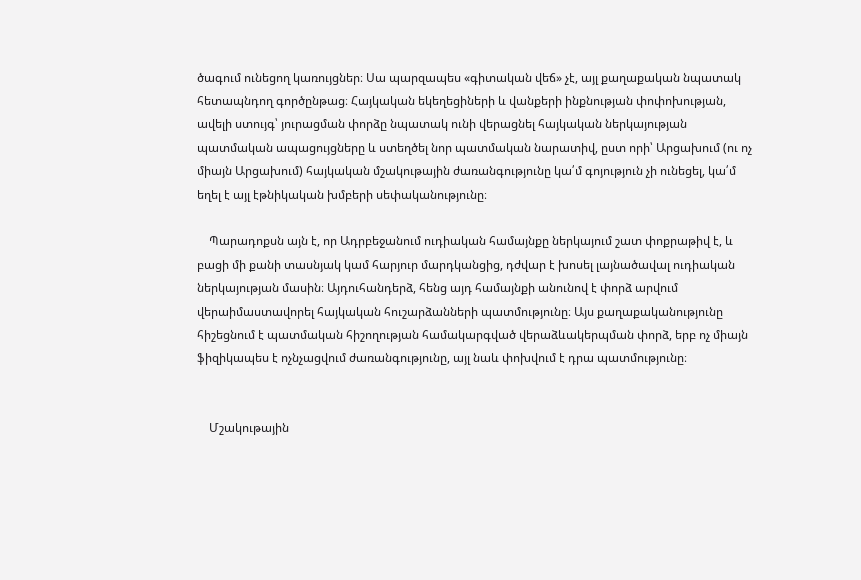ծագում ունեցող կառույցներ։ Սա պարզապես «գիտական վեճ» չէ, այլ քաղաքական նպատակ հետապնդող գործընթաց։ Հայկական եկեղեցիների և վանքերի ինքնության փոփոխության, ավելի ստույգ՝ յուրացման փորձը նպատակ ունի վերացնել հայկական ներկայության պատմական ապացույցները և ստեղծել նոր պատմական նարատիվ, ըստ որի՝ Արցախում (ու ոչ միայն Արցախում) հայկական մշակութային ժառանգությունը կա՛մ գոյություն չի ունեցել, կա՛մ եղել է այլ էթնիկական խմբերի սեփականությունը։

    Պարադոքսն այն է, որ Ադրբեջանում ուդիական համայնքը ներկայում շատ փոքրաթիվ է, և բացի մի քանի տասնյակ կամ հարյուր մարդկանցից, դժվար է խոսել լայնածավալ ուդիական ներկայության մասին։ Այդուհանդերձ, հենց այդ համայնքի անունով է փորձ արվում վերաիմաստավորել հայկական հուշարձանների պատմությունը։ Այս քաղաքականությունը հիշեցնում է պատմական հիշողության համակարգված վերաձևակերպման փորձ, երբ ոչ միայն ֆիզիկապես է ոչնչացվում ժառանգությունը, այլ նաև փոխվում է դրա պատմությունը։


    Մշակութային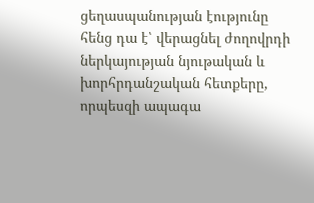ցեղասպանության էությունը հենց դա է՝ վերացնել ժողովրդի ներկայության նյութական և խորհրդանշական հետքերը, որպեսզի ապագա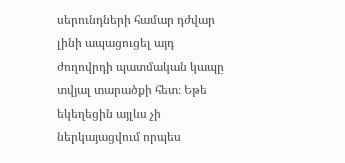սերունդների համար դժվար լինի ապացուցել այդ ժողովրդի պատմական կապը տվյալ տարածքի հետ։ Եթե եկեղեցին այլևս չի ներկայացվում որպես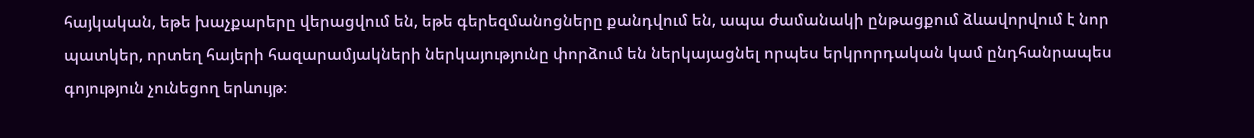հայկական, եթե խաչքարերը վերացվում են, եթե գերեզմանոցները քանդվում են, ապա ժամանակի ընթացքում ձևավորվում է նոր պատկեր, որտեղ հայերի հազարամյակների ներկայությունը փորձում են ներկայացնել որպես երկրորդական կամ ընդհանրապես գոյություն չունեցող երևույթ։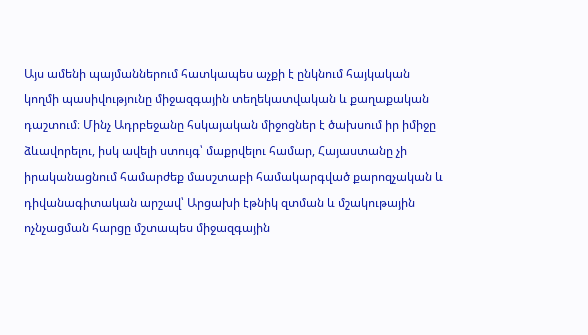Այս ամենի պայմաններում հատկապես աչքի է ընկնում հայկական կողմի պասիվությունը միջազգային տեղեկատվական և քաղաքական դաշտում։ Մինչ Ադրբեջանը հսկայական միջոցներ է ծախսում իր իմիջը ձևավորելու, իսկ ավելի ստույգ՝ մաքրվելու համար, Հայաստանը չի իրականացնում համարժեք մասշտաբի համակարգված քարոզչական և դիվանագիտական արշավ՝ Արցախի էթնիկ զտման և մշակութային ոչնչացման հարցը մշտապես միջազգային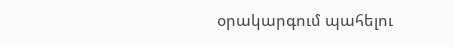օրակարգում պահելու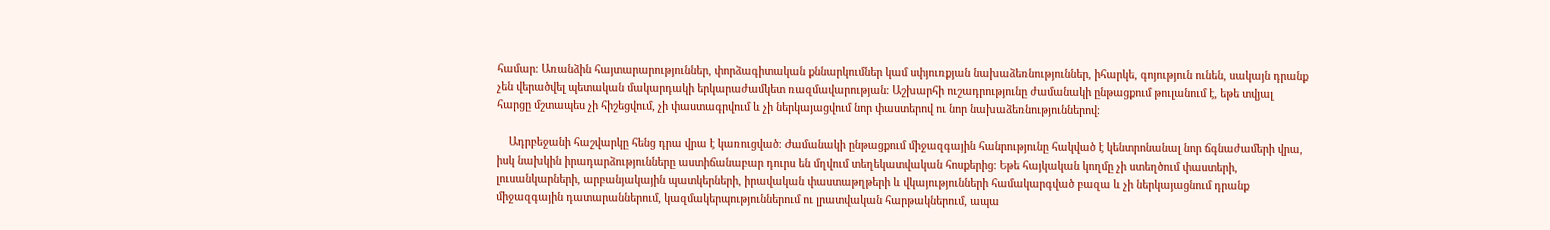համար։ Առանձին հայտարարություններ, փորձագիտական քննարկումներ կամ սփյուռքյան նախաձեռնություններ, իհարկե, գոյություն ունեն, սակայն դրանք չեն վերածվել պետական մակարդակի երկարաժամկետ ռազմավարության։ Աշխարհի ուշադրությունը ժամանակի ընթացքում թուլանում է, եթե տվյալ հարցը մշտապես չի հիշեցվում, չի փաստագրվում և չի ներկայացվում նոր փաստերով ու նոր նախաձեռնություններով։

    Ադրբեջանի հաշվարկը հենց դրա վրա է կառուցված։ Ժամանակի ընթացքում միջազգային հանրությունը հակված է կենտրոնանալ նոր ճգնաժամերի վրա, իսկ նախկին իրադարձությունները աստիճանաբար դուրս են մղվում տեղեկատվական հոսքերից։ Եթե հայկական կողմը չի ստեղծում փաստերի, լուսանկարների, արբանյակային պատկերների, իրավական փաստաթղթերի և վկայությունների համակարգված բազա և չի ներկայացնում դրանք միջազգային դատարաններում, կազմակերպություններում ու լրատվական հարթակներում, ապա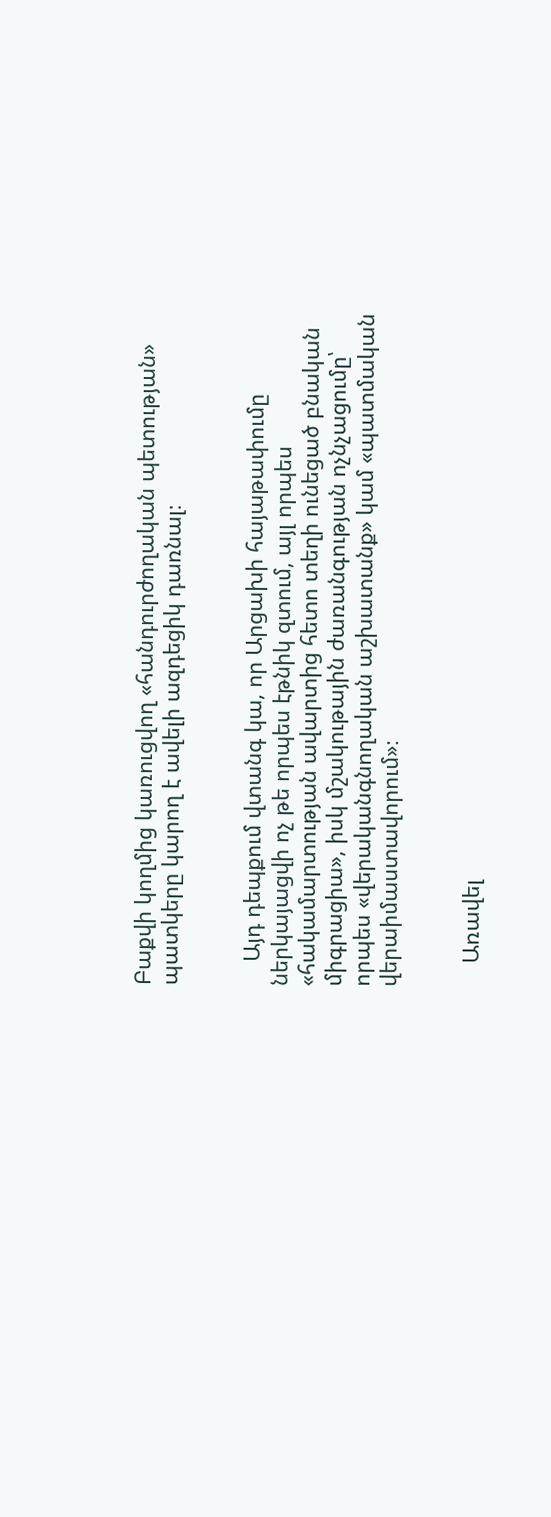Բաքվի կողմից կառուցվող «հանդուրժողական պետության» պատկերը կարող է ավելի ազդեցիկ դառնալ։


    Այդ դեպքում վտանգ կա, որ Արցախի հայաթափումը ներկայացվի ոչ թե որպես էթնիկ զտում, այլ որպես «հակամարտության ավարտից հետո տեղի ունեցած բնական միգրացիա», իսկ մշակութային ժառանգության ոչնչացումը՝ որպես «վերականգնողական աշխատանք» կամ «պատմական վերաիմաստավորում»։


    Առավել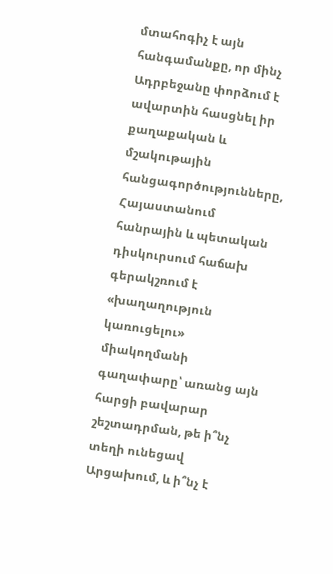մտահոգիչ է այն հանգամանքը, որ մինչ Ադրբեջանը փորձում է ավարտին հասցնել իր քաղաքական և մշակութային հանցագործությունները, Հայաստանում հանրային և պետական դիսկուրսում հաճախ գերակշռում է «խաղաղություն կառուցելու» միակողմանի գաղափարը՝ առանց այն հարցի բավարար շեշտադրման, թե ի՞նչ տեղի ունեցավ Արցախում, և ի՞նչ է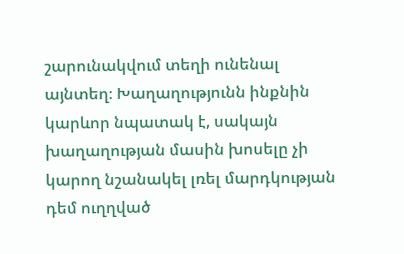շարունակվում տեղի ունենալ այնտեղ։ Խաղաղությունն ինքնին կարևոր նպատակ է, սակայն խաղաղության մասին խոսելը չի կարող նշանակել լռել մարդկության դեմ ուղղված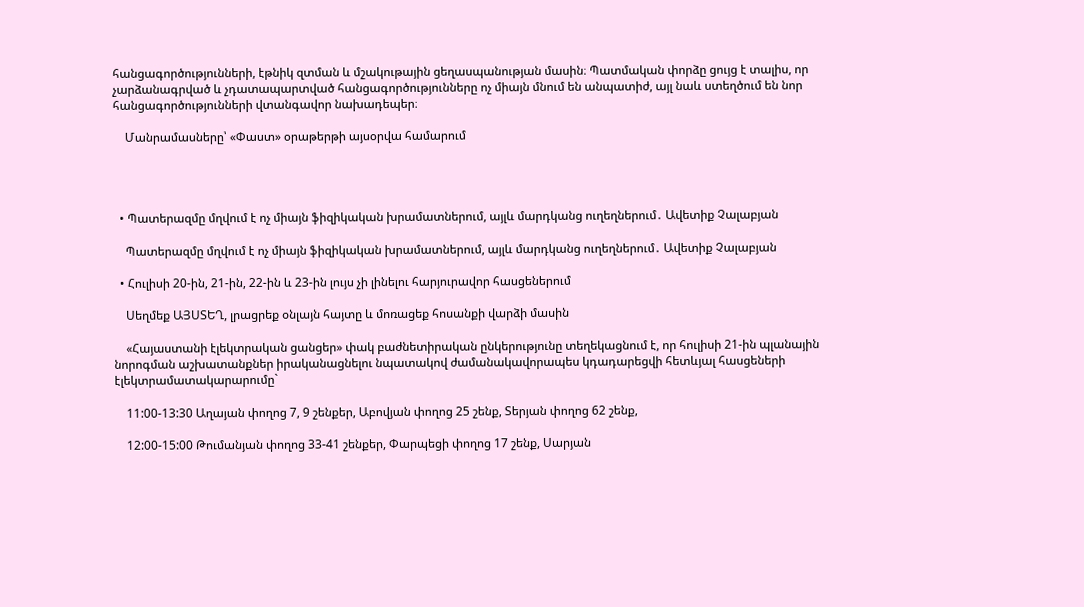հանցագործությունների, էթնիկ զտման և մշակութային ցեղասպանության մասին։ Պատմական փորձը ցույց է տալիս, որ չարձանագրված և չդատապարտված հանցագործությունները ոչ միայն մնում են անպատիժ, այլ նաև ստեղծում են նոր հանցագործությունների վտանգավոր նախադեպեր։

    Մանրամասները՝ «Փաստ» օրաթերթի այսօրվա համարում




  • Պատերազմը մղվում է ոչ միայն ֆիզիկական խրամատներում, այլև մարդկանց ուղեղներում․ Ավետիք Չալաբյան

    Պատերազմը մղվում է ոչ միայն ֆիզիկական խրամատներում, այլև մարդկանց ուղեղներում․ Ավետիք Չալաբյան

  • Հուլիսի 20-ին, 21-ին, 22-ին և 23-ին լույս չի լինելու հարյուրավոր հասցեներում

    Սեղմեք ԱՅՍՏԵՂ, լրացրեք օնլայն հայտը և մոռացեք հոսանքի վարձի մասին

    «Հայաստանի էլեկտրական ցանցեր» փակ բաժնետիրական ընկերությունը տեղեկացնում է, որ հուլիսի 21-ին պլանային նորոգման աշխատանքներ իրականացնելու նպատակով ժամանակավորապես կդադարեցվի հետևյալ հասցեների էլեկտրամատակարարումը`

    11:00-13:30 Աղայան փողոց 7, 9 շենքեր, Աբովյան փողոց 25 շենք, Տերյան փողոց 62 շենք,

    12:00-15:00 Թումանյան փողոց 33-41 շենքեր, Փարպեցի փողոց 17 շենք, Սարյան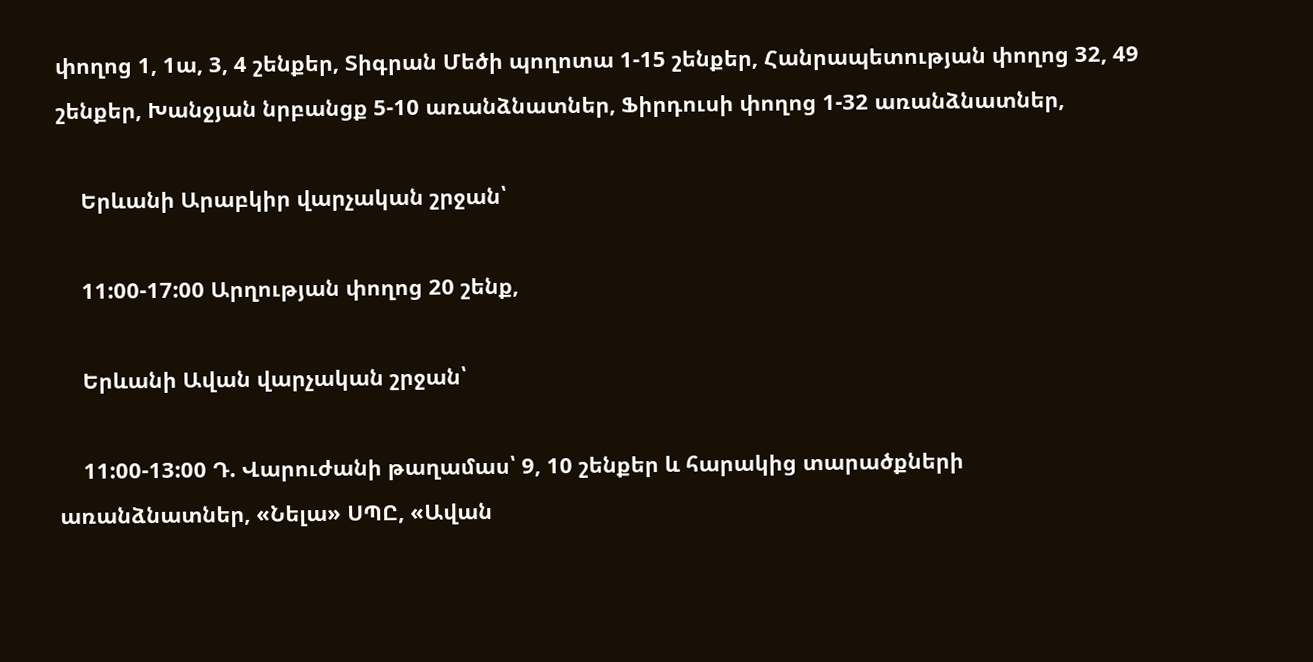փողոց 1, 1ա, 3, 4 շենքեր, Տիգրան Մեծի պողոտա 1-15 շենքեր, Հանրապետության փողոց 32, 49 շենքեր, Խանջյան նրբանցք 5-10 առանձնատներ, Ֆիրդուսի փողոց 1-32 առանձնատներ,

    Երևանի Արաբկիր վարչական շրջան՝

    11:00-17:00 Արղության փողոց 20 շենք,

    Երևանի Ավան վարչական շրջան՝

    11:00-13:00 Դ. Վարուժանի թաղամաս՝ 9, 10 շենքեր և հարակից տարածքների առանձնատներ, «Նելա» ՍՊԸ, «Ավան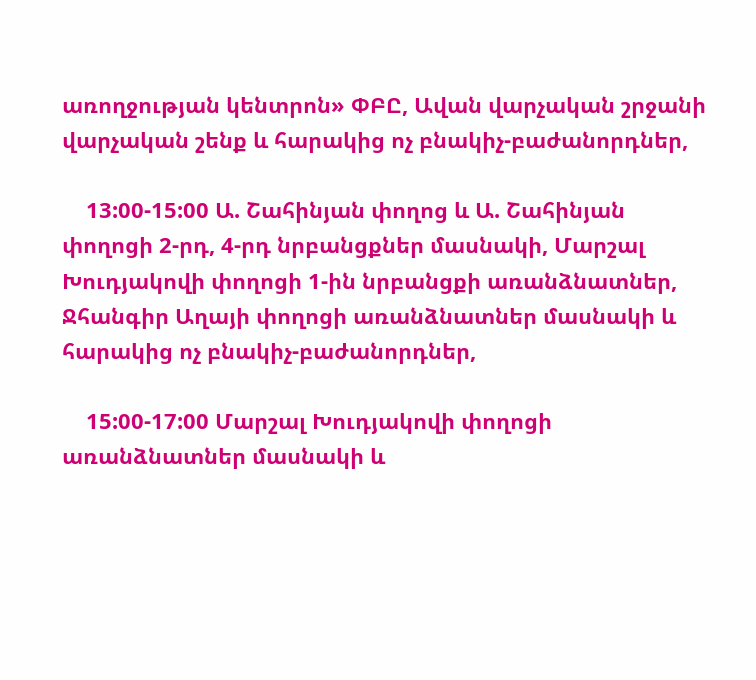առողջության կենտրոն» ՓԲԸ, Ավան վարչական շրջանի վարչական շենք և հարակից ոչ բնակիչ-բաժանորդներ,

    13:00-15:00 Ա. Շահինյան փողոց և Ա. Շահինյան փողոցի 2-րդ, 4-րդ նրբանցքներ մասնակի, Մարշալ Խուդյակովի փողոցի 1-ին նրբանցքի առանձնատներ, Ջհանգիր Աղայի փողոցի առանձնատներ մասնակի և հարակից ոչ բնակիչ-բաժանորդներ,

    15:00-17:00 Մարշալ Խուդյակովի փողոցի առանձնատներ մասնակի և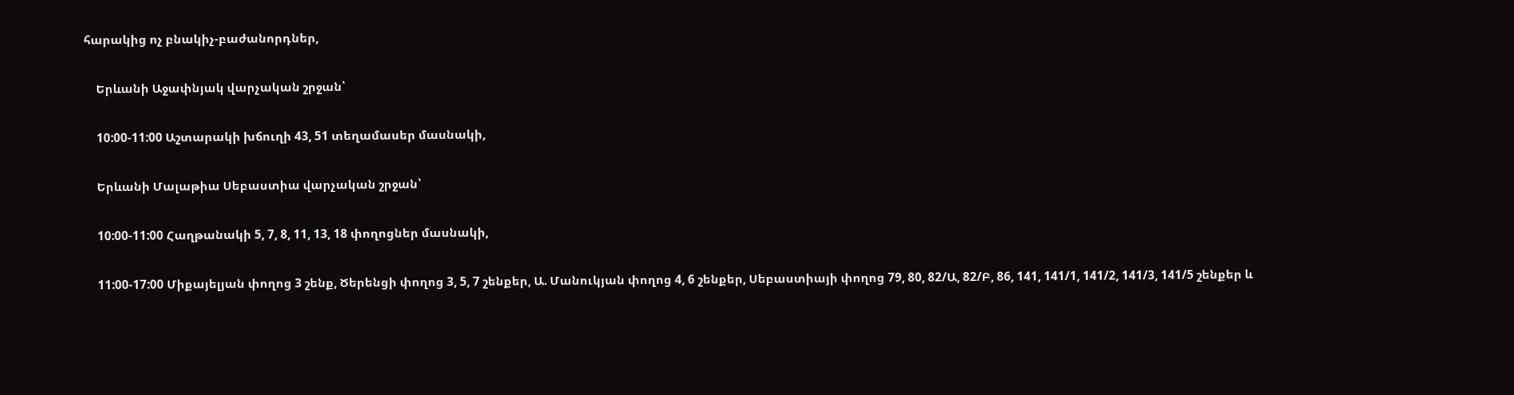հարակից ոչ բնակիչ-բաժանորդներ,

    Երևանի Աջափնյակ վարչական շրջան՝

    10:00-11:00 Աշտարակի խճուղի 43, 51 տեղամասեր մասնակի,

    Երևանի Մալաթիա Սեբաստիա վարչական շրջան՝

    10:00-11:00 Հաղթանակի 5, 7, 8, 11, 13, 18 փողոցներ մասնակի,

    11:00-17:00 Միքայելյան փողոց 3 շենք, Ծերենցի փողոց 3, 5, 7 շենքեր, Ա. Մանուկյան փողոց 4, 6 շենքեր, Սեբաստիայի փողոց 79, 80, 82/Ա, 82/Բ, 86, 141, 141/1, 141/2, 141/3, 141/5 շենքեր և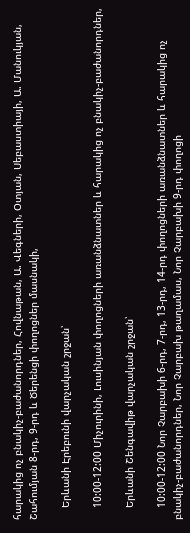հարակից ոչ բնակիչ-բաժանորդներ, Հովնաթան, Ա. Վեգների, Օտյան, Սեբաստիայի, Ա. Մանուկյան, Շահումյան 8-րդ, 9-րդ և Ծերենցի փողոցներ մասնակի,

    Երևանի Էրեբունի վարչական շրջան՝

    10:00-12:00 Միչուրինի, Լուսինյան փողոցների առանձնատներ և հարակից ոչ բնակիչ-բաժանորդներ,

    Երևանի Շենգավիթ վարչական շրջան՝

    10:00-12:00 Նոր Չարբախի 6-րդ, 7-րդ, 13-րդ, 14-րդ փողոցների առանձնատներ և հարակից ոչ բնակիչ-բաժանորդներ, Նոր Չարբախ թաղամաս, Նոր Չարբախի 9-րդ փողոցի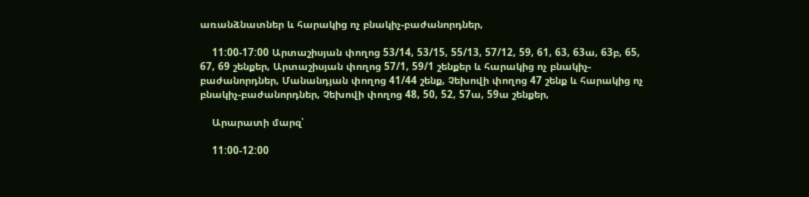առանձնատներ և հարակից ոչ բնակիչ-բաժանորդներ,

    11:00-17:00 Արտաշիսյան փողոց 53/14, 53/15, 55/13, 57/12, 59, 61, 63, 63ա, 63բ, 65, 67, 69 շենքեր, Արտաշիսյան փողոց 57/1, 59/1 շենքեր և հարակից ոչ բնակիչ-բաժանորդներ, Մանանդյան փողոց 41/44 շենք, Չեխովի փողոց 47 շենք և հարակից ոչ բնակիչ-բաժանորդներ, Չեխովի փողոց 48, 50, 52, 57ա, 59ա շենքեր,

    Արարատի մարզ՝

    11:00-12:00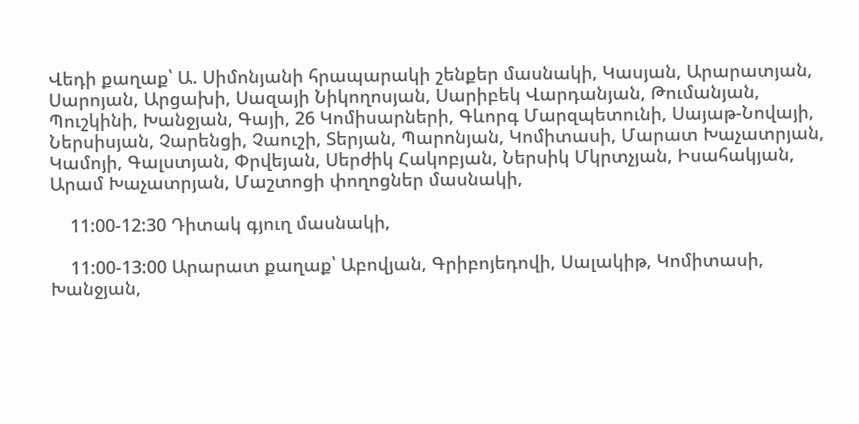Վեդի քաղաք՝ Ա. Սիմոնյանի հրապարակի շենքեր մասնակի, Կասյան, Արարատյան, Սարոյան, Արցախի, Սազայի Նիկողոսյան, Սարիբեկ Վարդանյան, Թումանյան, Պուշկինի, Խանջյան, Գայի, 26 Կոմիսարների, Գևորգ Մարզպետունի, Սայաթ-Նովայի, Ներսիսյան, Չարենցի, Չաուշի, Տերյան, Պարոնյան, Կոմիտասի, Մարատ Խաչատրյան, Կամոյի, Գալստյան, Փրվեյան, Սերժիկ Հակոբյան, Ներսիկ Մկրտչյան, Իսահակյան, Արամ Խաչատրյան, Մաշտոցի փողոցներ մասնակի,

    11:00-12:30 Դիտակ գյուղ մասնակի,

    11:00-13:00 Արարատ քաղաք՝ Աբովյան, Գրիբոյեդովի, Սալակիթ, Կոմիտասի, Խանջյան,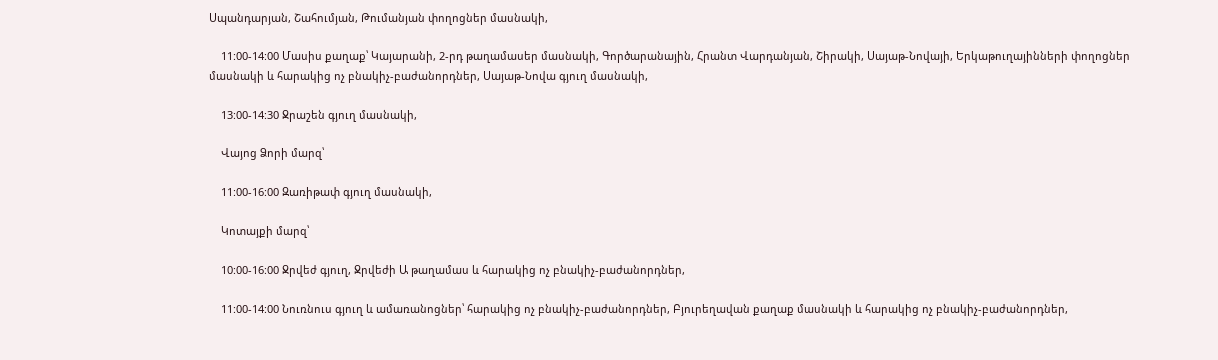Սպանդարյան, Շահումյան, Թումանյան փողոցներ մասնակի,

    11:00-14:00 Մասիս քաղաք՝ Կայարանի, 2-րդ թաղամասեր մասնակի, Գործարանային, Հրանտ Վարդանյան, Շիրակի, Սայաթ-Նովայի, Երկաթուղայինների փողոցներ մասնակի և հարակից ոչ բնակիչ-բաժանորդներ, Սայաթ-Նովա գյուղ մասնակի,

    13:00-14:30 Ջրաշեն գյուղ մասնակի,

    Վայոց Ձորի մարզ՝

    11:00-16:00 Զառիթափ գյուղ մասնակի,

    Կոտայքի մարզ՝

    10:00-16:00 Ջրվեժ գյուղ, Ջրվեժի Ա թաղամաս և հարակից ոչ բնակիչ-բաժանորդներ,

    11:00-14:00 Նուռնուս գյուղ և ամառանոցներ՝ հարակից ոչ բնակիչ-բաժանորդներ, Բյուրեղավան քաղաք մասնակի և հարակից ոչ բնակիչ-բաժանորդներ,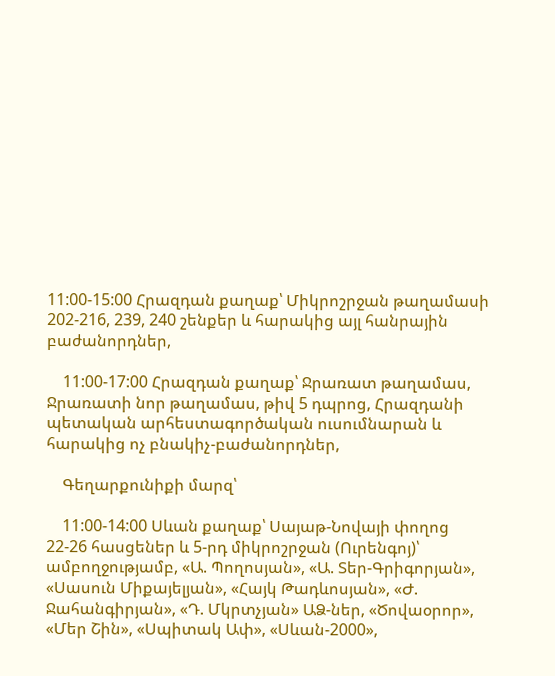11:00-15:00 Հրազդան քաղաք՝ Միկրոշրջան թաղամասի 202-216, 239, 240 շենքեր և հարակից այլ հանրային բաժանորդներ,

    11:00-17:00 Հրազդան քաղաք՝ Ջրառատ թաղամաս, Ջրառատի նոր թաղամաս, թիվ 5 դպրոց, Հրազդանի պետական արհեստագործական ուսումնարան և հարակից ոչ բնակիչ-բաժանորդներ,

    Գեղարքունիքի մարզ՝

    11:00-14:00 Սևան քաղաք՝ Սայաթ-Նովայի փողոց 22-26 հասցեներ և 5-րդ միկրոշրջան (Ուրենգոյ)՝ ամբողջությամբ, «Ա. Պողոսյան», «Ա. Տեր-Գրիգորյան», «Սասուն Միքայելյան», «Հայկ Թադևոսյան», «Ժ. Ջահանգիրյան», «Դ. Մկրտչյան» ԱՁ-ներ, «Ծովաօրոր», «Մեր Շին», «Սպիտակ Ափ», «Սևան-2000»,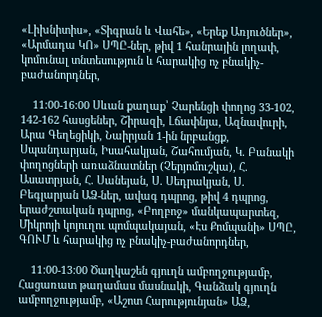«Լիխնիտիս», «Տիգրան և Վահե», «Երեք Առյուծներ», «Արմադա ԿՈ» ՍՊԸ-ներ, թիվ 1 հանրային լողափ, կոմունալ տնտեսություն և հարակից ոչ բնակիչ-բաժանորդներ,

    11:00-16:00 Սևան քաղաք՝ Չարենցի փողոց 33-102, 142-162 հասցեներ, Շիրազի, Լճափնյա, Ազնավուրի, Արա Գեղեցիկի, Նաիրյան 1-ին նրբանցք, Սպանդարյան, Իսահակյան, Շահումյան, Կ. Բանակի փողոցների առաձնատներ (Չերյոմուշկա), Հ. Ասատրյան, Հ. Սանեյան, Ս. Սեդրակյան, Ս. Բեգլարյան ԱՁ-ներ, ավագ դպրոց, թիվ 4 դպրոց, երաժշտական դպրոց, «Բողբոջ» մանկապարտեզ, Միկրոյի կոյուղու պոմպակայան, «Էս Քոմպանի» ՍՊԸ, ԳՈՒՄ և հարակից ոչ բնակիչ-բաժանորդներ,

    11:00-13:00 Ծաղկաշեն գյուղն ամբողջությամբ, Հացառատ թաղամաս մասնակի, Գանձակ գյուղն ամբողջությամբ, «Աշոտ Հարությունյան» ԱՁ,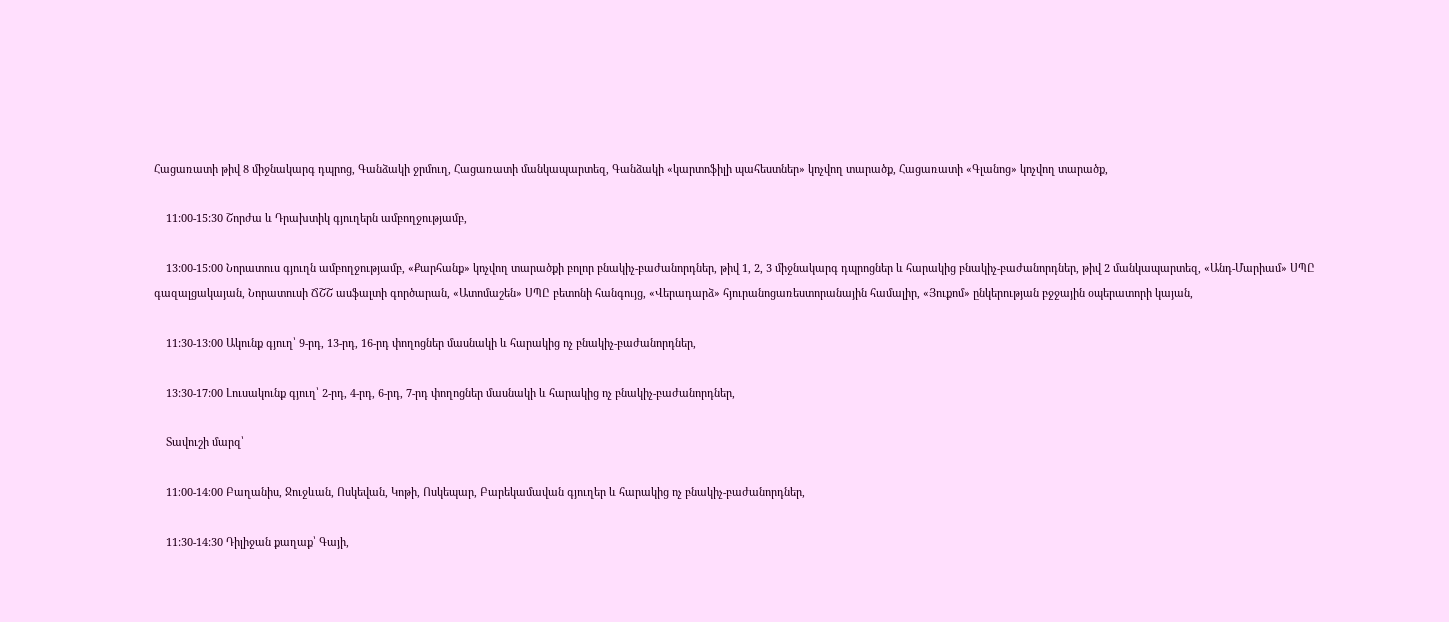Հացառատի թիվ 8 միջնակարգ դպրոց, Գանձակի ջրմուղ, Հացառատի մանկապարտեզ, Գանձակի «կարտոֆիլի պահեստներ» կոչվող տարածք, Հացառատի «Գլանոց» կոչվող տարածք,

    11:00-15:30 Շորժա և Դրախտիկ գյուղերն ամբողջությամբ,

    13:00-15:00 Նորատուս գյուղն ամբողջությամբ, «Քարհանք» կոչվող տարածքի բոլոր բնակիչ-բաժանորդներ, թիվ 1, 2, 3 միջնակարգ դպրոցներ և հարակից բնակիչ-բաժանորդներ, թիվ 2 մանկապարտեզ, «Անդ-Մարիամ» ՍՊԸ գազալցակայան, Նորատուսի ՃՇՇ ասֆալտի գործարան, «Ատոմաշեն» ՍՊԸ բետոնի հանգույց, «Վերադարձ» հյուրանոցառեստորանային համալիր, «Յուքոմ» ընկերության բջջային օպերատորի կայան,

    11:30-13:00 Ակունք գյուղ՝ 9-րդ, 13-րդ, 16-րդ փողոցներ մասնակի և հարակից ոչ բնակիչ-բաժանորդներ,

    13:30-17:00 Լուսակունք գյուղ՝ 2-րդ, 4-րդ, 6-րդ, 7-րդ փողոցներ մասնակի և հարակից ոչ բնակիչ-բաժանորդներ,

    Տավուշի մարզ՝

    11։00-14։00 Բաղանիս, Ջուջևան, Ոսկեվան, Կոթի, Ոսկեպար, Բարեկամավան գյուղեր և հարակից ոչ բնակիչ-բաժանորդներ,

    11:30-14:30 Դիլիջան քաղաք՝ Գայի,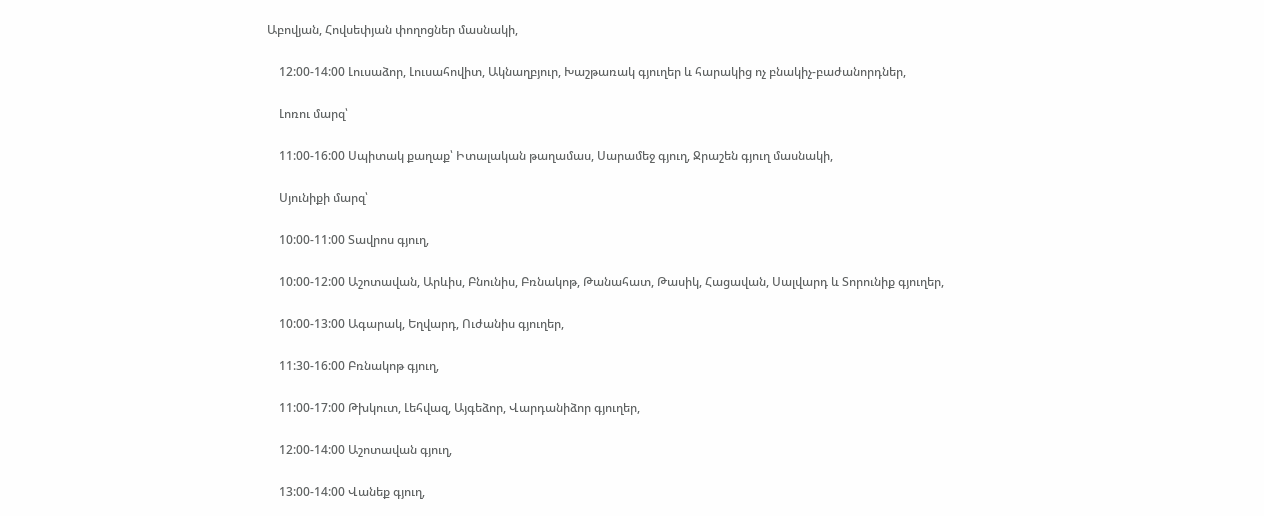Աբովյան, Հովսեփյան փողոցներ մասնակի,

    12:00-14:00 Լուսաձոր, Լուսահովիտ, Ակնաղբյուր, Խաշթառակ գյուղեր և հարակից ոչ բնակիչ-բաժանորդներ,

    Լոռու մարզ՝

    11:00-16:00 Սպիտակ քաղաք՝ Իտալական թաղամաս, Սարամեջ գյուղ, Ջրաշեն գյուղ մասնակի,

    Սյունիքի մարզ՝

    10:00-11:00 Տավրոս գյուղ,

    10:00-12:00 Աշոտավան, Արևիս, Բնունիս, Բռնակոթ, Թանահատ, Թասիկ, Հացավան, Սալվարդ և Տորունիք գյուղեր,

    10:00-13:00 Ագարակ, Եղվարդ, Ուժանիս գյուղեր,

    11:30-16:00 Բռնակոթ գյուղ,

    11:00-17:00 Թխկուտ, Լեհվազ, Այգեձոր, Վարդանիձոր գյուղեր,

    12:00-14:00 Աշոտավան գյուղ,

    13:00-14:00 Վանեք գյուղ,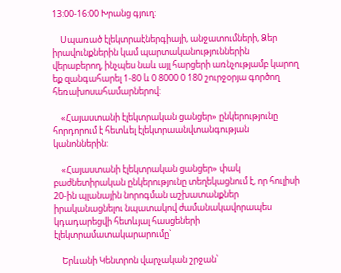13:00-16:00 Խրանց գյուղ:

    Սպառած էլեկտրաէներգիայի, անջատումների, Ձեր իրավունքներին կամ պարտականություններին վերաբերող, ինչպես նաև այլ հարցերի առնչությամբ կարող եք զանգահարել 1-80 և 0 8000 0 180 շուրջօրյա գործող հեռախոսահամարներով:

    «Հայաստանի էլեկտրական ցանցեր» ընկերությունը հորդորում է հետևել էլեկտրաանվտանգության կանոններին:

    «Հայաստանի էլեկտրական ցանցեր» փակ բաժնետիրական ընկերությունը տեղեկացնում է, որ հուլիսի 20-ին պլանային նորոգման աշխատանքներ իրականացնելու նպատակով ժամանակավորապես կդադարեցվի հետևյալ հասցեների էլեկտրամատակարարումը`

    Երևանի Կենտրոն վարչական շրջան՝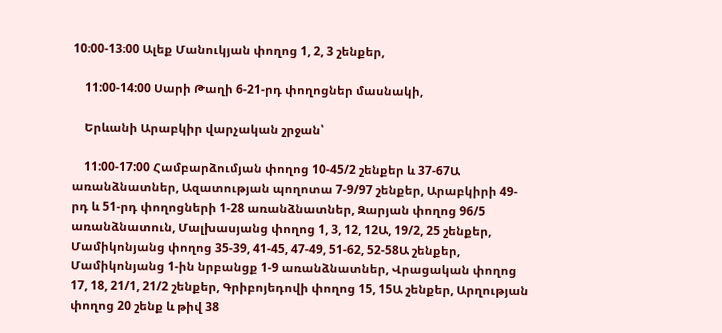10։00-13։00 Ալեք Մանուկյան փողոց 1, 2, 3 շենքեր,

    11:00-14:00 Սարի Թաղի 6-21-րդ փողոցներ մասնակի,

    Երևանի Արաբկիր վարչական շրջան՝

    11:00-17:00 Համբարձումյան փողոց 10-45/2 շենքեր և 37-67Ա առանձնատներ, Ազատության պողոտա 7-9/97 շենքեր, Արաբկիրի 49-րդ և 51-րդ փողոցների 1-28 առանձնատներ, Զարյան փողոց 96/5 առանձնատուն, Մալխասյանց փողոց 1, 3, 12, 12Ա, 19/2, 25 շենքեր, Մամիկոնյանց փողոց 35-39, 41-45, 47-49, 51-62, 52-58Ա շենքեր, Մամիկոնյանց 1-ին նրբանցք 1-9 առանձնատներ, Վրացական փողոց 17, 18, 21/1, 21/2 շենքեր, Գրիբոյեդովի փողոց 15, 15Ա շենքեր, Արղության փողոց 20 շենք և թիվ 38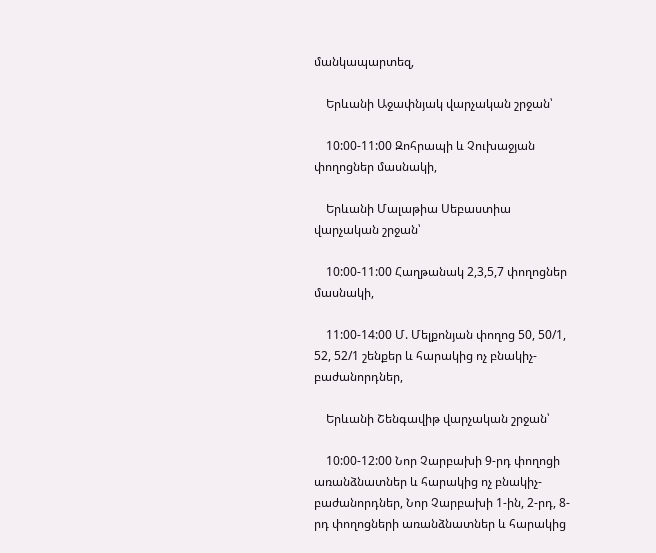մանկապարտեզ,

    Երևանի Աջափնյակ վարչական շրջան՝

    10:00-11:00 Զոհրապի և Չուխաջյան փողոցներ մասնակի,

    Երևանի Մալաթիա Սեբաստիա վարչական շրջան՝

    10:00-11:00 Հաղթանակ 2,3,5,7 փողոցներ մասնակի,

    11:00-14:00 Մ. Մելքոնյան փողոց 50, 50/1, 52, 52/1 շենքեր և հարակից ոչ բնակիչ-բաժանորդներ,

    Երևանի Շենգավիթ վարչական շրջան՝

    10:00-12:00 Նոր Չարբախի 9-րդ փողոցի առանձնատներ և հարակից ոչ բնակիչ-բաժանորդներ, Նոր Չարբախի 1-ին, 2-րդ, 8-րդ փողոցների առանձնատներ և հարակից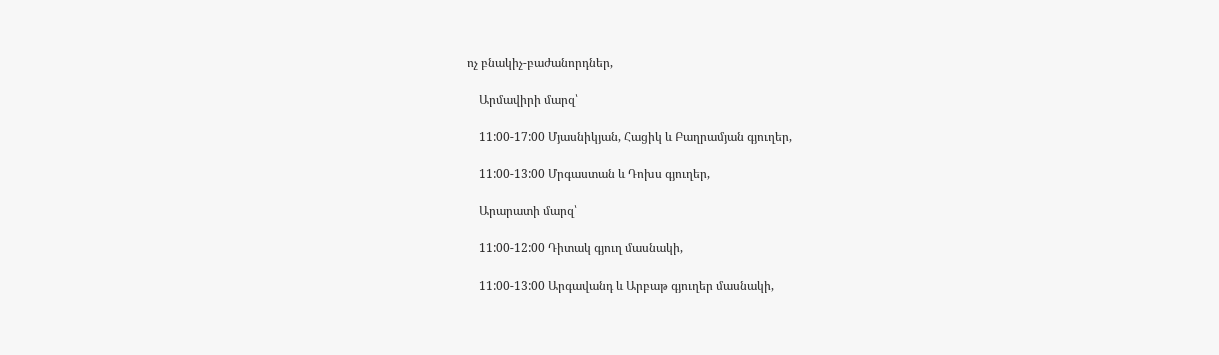ոչ բնակիչ-բաժանորդներ,

    Արմավիրի մարզ՝

    11:00-17:00 Մյասնիկյան, Հացիկ և Բաղրամյան գյուղեր,

    11:00-13:00 Մրգաստան և Դոխս գյուղեր,

    Արարատի մարզ՝

    11:00-12:00 Դիտակ գյուղ մասնակի,

    11:00-13:00 Արգավանդ և Արբաթ գյուղեր մասնակի,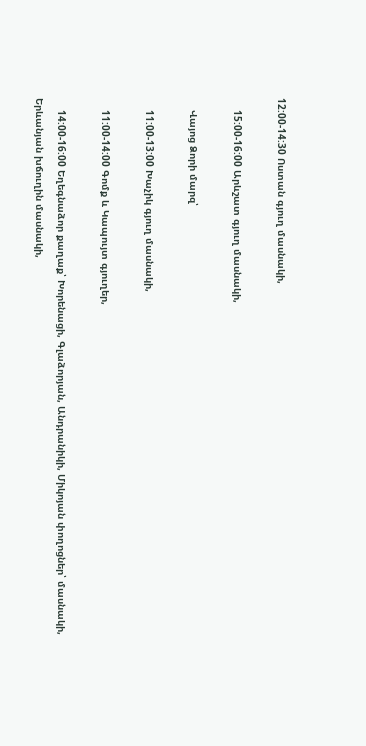12:00-14:30 Ոստան գյուղ մասնակի,

    15:00-16:00 Արևշատ գյուղ մասնակի,

    Վայոց Ձորի մարզ՝

    11:00-13:00 Խաչիկ գյուղ մասնակի,

    11:00-14:00 Գոմք և Կապույտ գյուղեր,

    14:00-16:00 Եղեգնաձոր քաղաք՝ Խորենացի, Գլաձորյան, Անդրանիկի, Միկոյան փողոցներ՝ մասնակի, Երևանյան խճուղին մասնակի,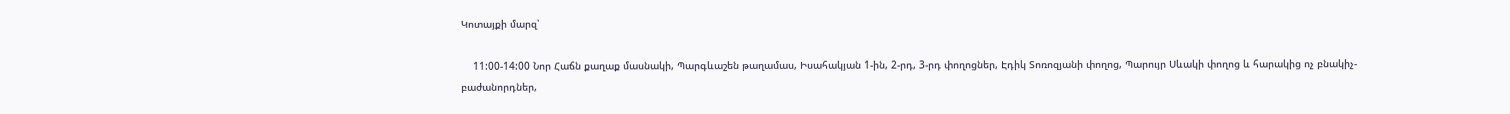Կոտայքի մարզ՝

    11:00-14:00 Նոր Հաճն քաղաք մասնակի, Պարգևաշեն թաղամաս, Իսահակյան 1-ին, 2-րդ, 3-րդ փողոցներ, Էդիկ Տոռոզյանի փողոց, Պարույր Սևակի փողոց և հարակից ոչ բնակիչ-բաժանորդներ,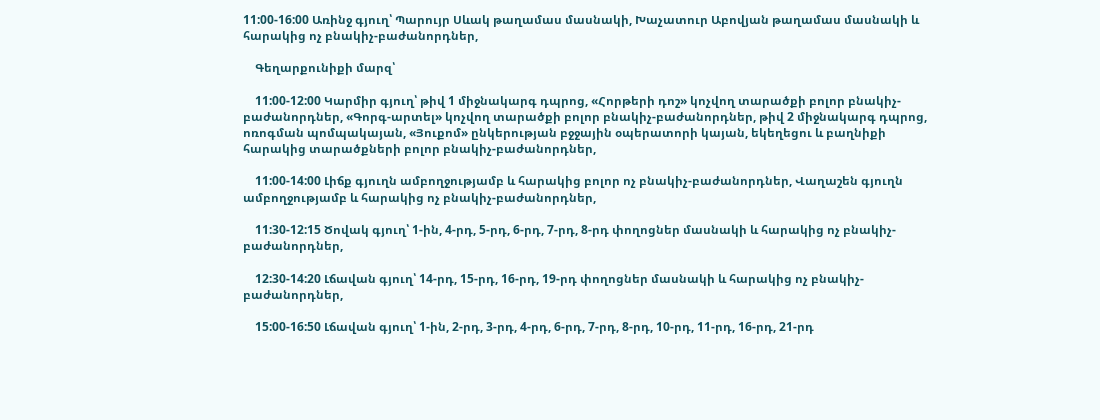11:00-16:00 Առինջ գյուղ՝ Պարույր Սևակ թաղամաս մասնակի, Խաչատուր Աբովյան թաղամաս մասնակի և հարակից ոչ բնակիչ-բաժանորդներ,

    Գեղարքունիքի մարզ՝

    11:00-12:00 Կարմիր գյուղ՝ թիվ 1 միջնակարգ դպրոց, «Հորթերի դոշ» կոչվող տարածքի բոլոր բնակիչ-բաժանորդներ, «Գորգ-արտել» կոչվող տարածքի բոլոր բնակիչ-բաժանորդներ, թիվ 2 միջնակարգ դպրոց, ոռոգման պոմպակայան, «Յուքոմ» ընկերության բջջային օպերատորի կայան, եկեղեցու և բաղնիքի հարակից տարածքների բոլոր բնակիչ-բաժանորդներ,

    11:00-14:00 Լիճք գյուղն ամբողջությամբ և հարակից բոլոր ոչ բնակիչ-բաժանորդներ, Վաղաշեն գյուղն ամբողջությամբ և հարակից ոչ բնակիչ-բաժանորդներ,

    11:30-12:15 Ծովակ գյուղ՝ 1-ին, 4-րդ, 5-րդ, 6-րդ, 7-րդ, 8-րդ փողոցներ մասնակի և հարակից ոչ բնակիչ-բաժանորդներ,

    12:30-14:20 Լճավան գյուղ՝ 14-րդ, 15-րդ, 16-րդ, 19-րդ փողոցներ մասնակի և հարակից ոչ բնակիչ-բաժանորդներ,

    15:00-16:50 Լճավան գյուղ՝ 1-ին, 2-րդ, 3-րդ, 4-րդ, 6-րդ, 7-րդ, 8-րդ, 10-րդ, 11-րդ, 16-րդ, 21-րդ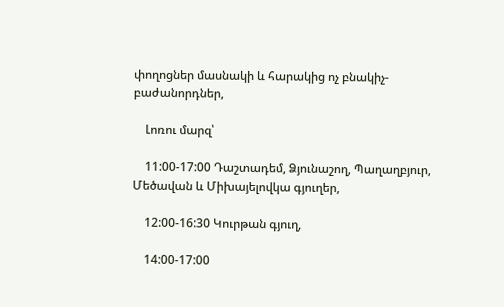փողոցներ մասնակի և հարակից ոչ բնակիչ-բաժանորդներ,

    Լոռու մարզ՝

    11:00-17:00 Դաշտադեմ, Ձյունաշող, Պաղաղբյուր, Մեծավան և Միխայելովկա գյուղեր,

    12:00-16:30 Կուրթան գյուղ,

    14:00-17:00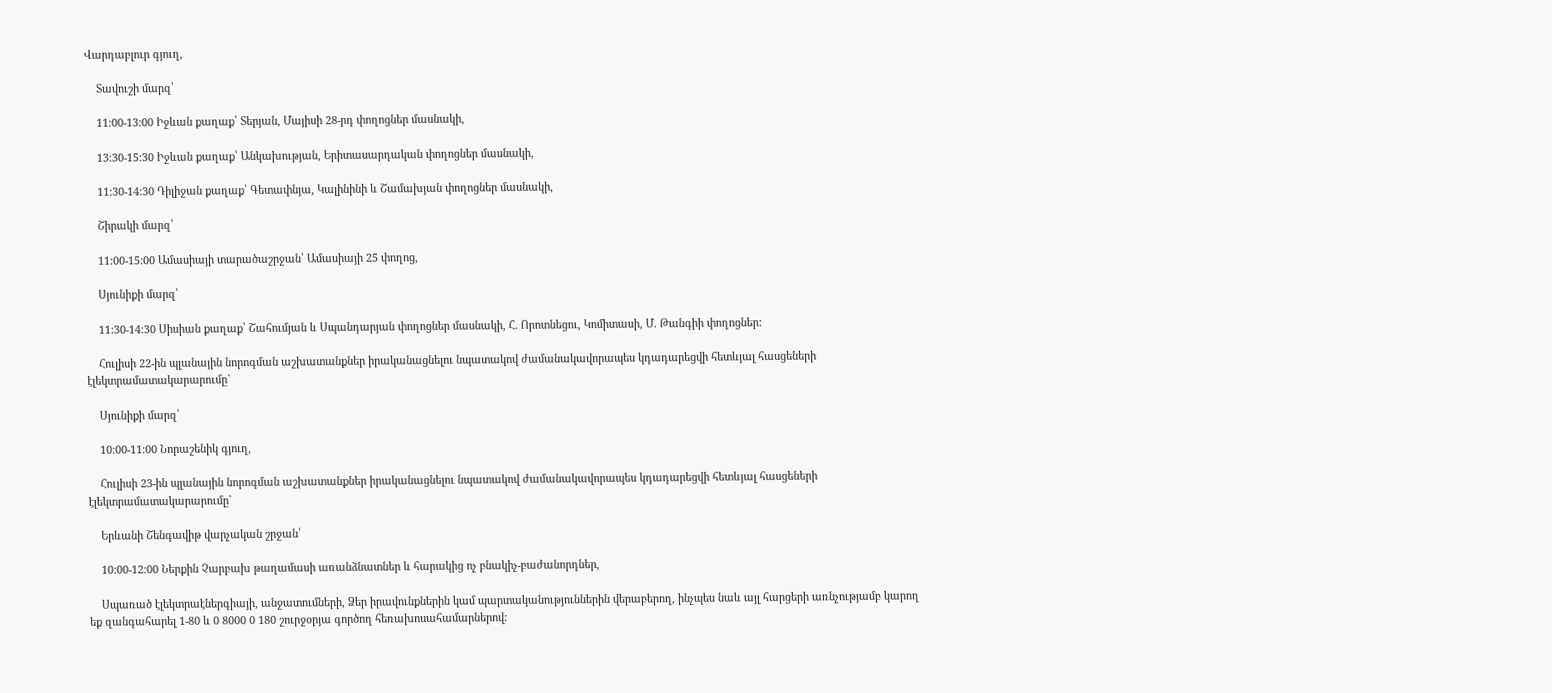Վարդաբլուր գյուղ,

    Տավուշի մարզ՝

    11:00-13:00 Իջևան քաղաք՝ Տերյան, Մայիսի 28-րդ փողոցներ մասնակի,

    13:30-15:30 Իջևան քաղաք՝ Անկախության, Երիտասարդական փողոցներ մասնակի,

    11:30-14:30 Դիլիջան քաղաք՝ Գետափնյա, Կալինինի և Շամախյան փողոցներ մասնակի,

    Շիրակի մարզ՝

    11:00-15:00 Ամասիայի տարածաշրջան՝ Ամասիայի 25 փողոց,

    Սյունիքի մարզ՝

    11:30-14:30 Սիսիան քաղաք՝ Շահումյան և Սպանդարյան փողոցներ մասնակի, Հ. Որոտնեցու, Կոմիտասի, Մ. Թանգիի փողոցներ:

    Հուլիսի 22-ին պլանային նորոգման աշխատանքներ իրականացնելու նպատակով ժամանակավորապես կդադարեցվի հետևյալ հասցեների էլեկտրամատակարարումը`

    Սյունիքի մարզ՝

    10:00-11:00 Նորաշենիկ գյուղ,

    Հուլիսի 23-ին պլանային նորոգման աշխատանքներ իրականացնելու նպատակով ժամանակավորապես կդադարեցվի հետևյալ հասցեների էլեկտրամատակարարումը`

    Երևանի Շենգավիթ վարչական շրջան՝

    10:00-12:00 Ներքին Չարբախ թաղամասի առանձնատներ և հարակից ոչ բնակիչ-բաժանորդներ,

    Սպառած էլեկտրաէներգիայի, անջատումների, Ձեր իրավունքներին կամ պարտականություններին վերաբերող, ինչպես նաև այլ հարցերի առնչությամբ կարող եք զանգահարել 1-80 և 0 8000 0 180 շուրջօրյա գործող հեռախոսահամարներով: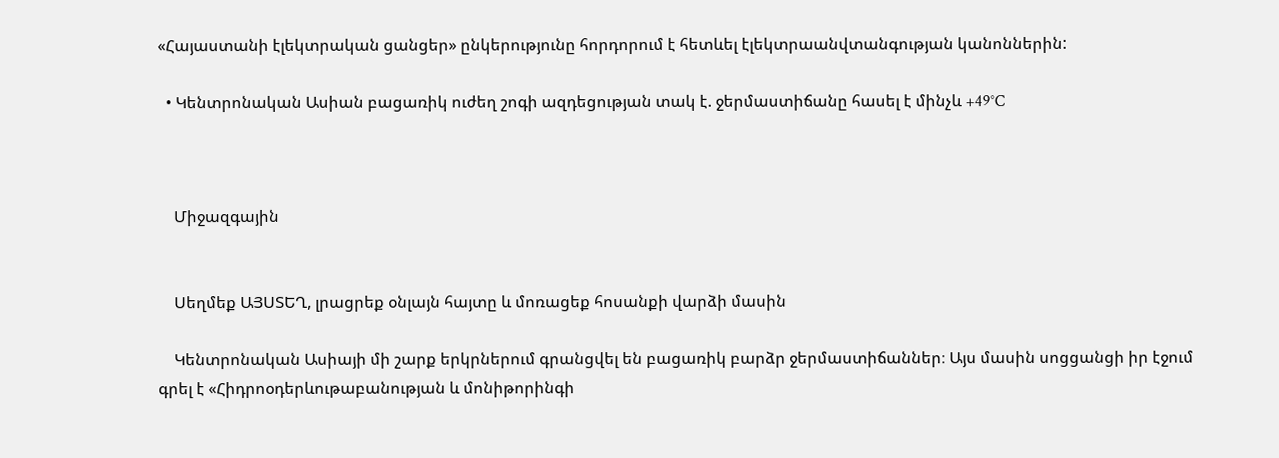«Հայաստանի էլեկտրական ցանցեր» ընկերությունը հորդորում է հետևել էլեկտրաանվտանգության կանոններին:

  • Կենտրոնական Ասիան բացառիկ ուժեղ շոգի ազդեցության տակ է. ջերմաստիճանը հասել է մինչև +49°C



    Միջազգային


    Սեղմեք ԱՅՍՏԵՂ, լրացրեք օնլայն հայտը և մոռացեք հոսանքի վարձի մասին

    Կենտրոնական Ասիայի մի շարք երկրներում գրանցվել են բացառիկ բարձր ջերմաստիճաններ։ Այս մասին սոցցանցի իր էջում գրել է «Հիդրոօդերևութաբանության և մոնիթորինգի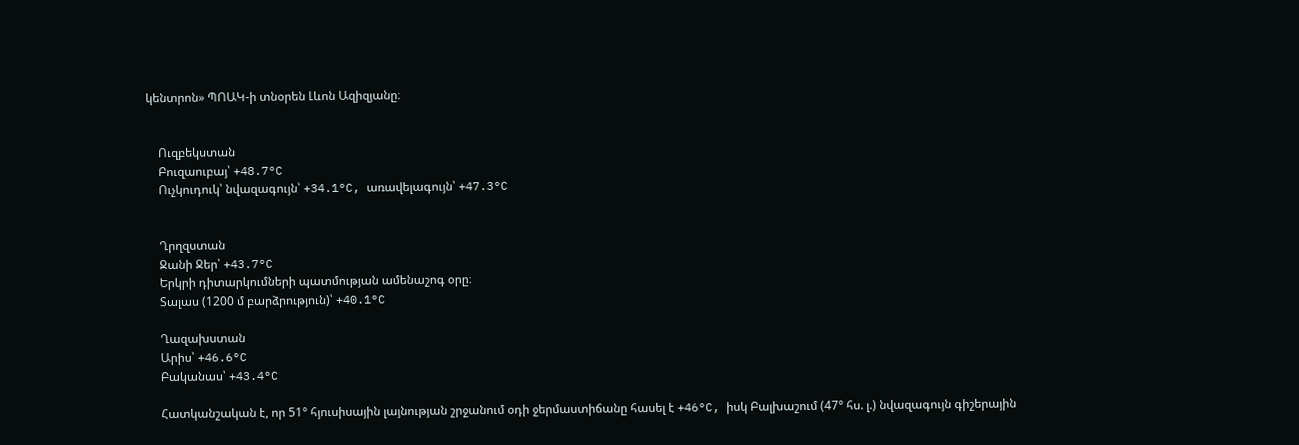կենտրոն» ՊՈԱԿ-ի տնօրեն Լևոն Ազիզյանը։


    Ուզբեկստան
    Բուզաուբայ՝ +48.7°C
    Ուչկուդուկ՝ նվազագույն՝ +34.1°C, առավելագույն՝ +47.3°C


    Ղրղզստան
    Ջանի Ջեր՝ +43.7°C
    Երկրի դիտարկումների պատմության ամենաշոգ օրը։
    Տալաս (1200 մ բարձրություն)՝ +40.1°C

    Ղազախստան
    Արիս՝ +46.6°C
    Բականաս՝ +43.4°C

    Հատկանշական է, որ 51° հյուսիսային լայնության շրջանում օդի ջերմաստիճանը հասել է +46°C, իսկ Բալխաշում (47° հս. լ.) նվազագույն գիշերային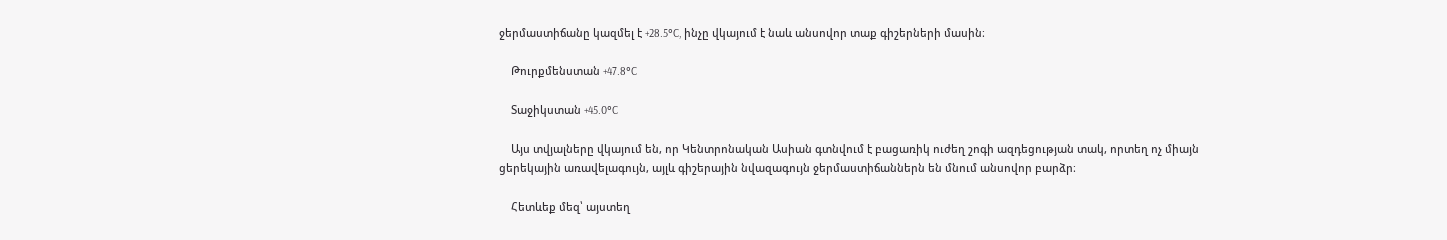ջերմաստիճանը կազմել է +28.5°C, ինչը վկայում է նաև անսովոր տաք գիշերների մասին։

    Թուրքմենստան +47.8°C

    Տաջիկստան +45.0°C

    Այս տվյալները վկայում են, որ Կենտրոնական Ասիան գտնվում է բացառիկ ուժեղ շոգի ազդեցության տակ, որտեղ ոչ միայն ցերեկային առավելագույն, այլև գիշերային նվազագույն ջերմաստիճաններն են մնում անսովոր բարձր։

    Հետևեք մեզ՝ այստեղ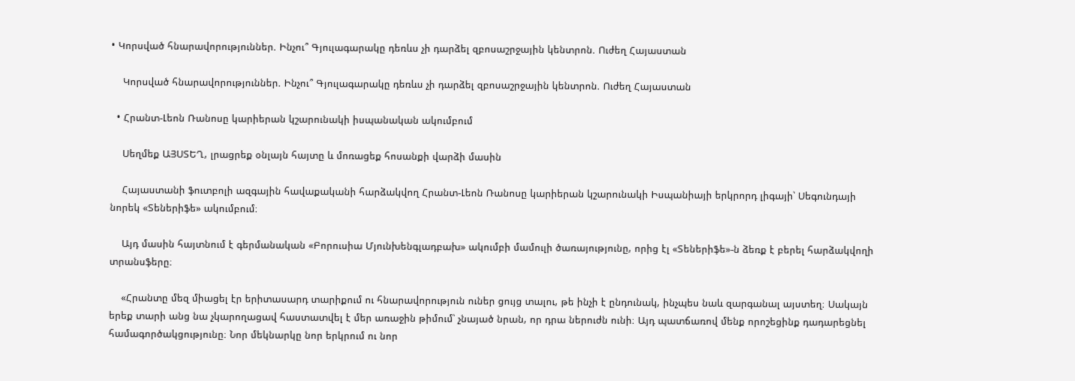• Կորսված հնարավորություններ. Ինչու՞ Գյուլագարակը դեռևս չի դարձել զբոսաշրջային կենտրոն. Ուժեղ Հայաստան

    Կորսված հնարավորություններ. Ինչու՞ Գյուլագարակը դեռևս չի դարձել զբոսաշրջային կենտրոն. Ուժեղ Հայաստան

  • Հրանտ-Լեոն Ռանոսը կարիերան կշարունակի իսպանական ակումբում

    Սեղմեք ԱՅՍՏԵՂ, լրացրեք օնլայն հայտը և մոռացեք հոսանքի վարձի մասին

    Հայաստանի ֆուտբոլի ազգային հավաքականի հարձակվող Հրանտ-Լեոն Ռանոսը կարիերան կշարունակի Իսպանիայի երկրորդ լիգայի՝ Սեգունդայի նորեկ «Տեներիֆե» ակումբում։

    Այդ մասին հայտնում է գերմանական «Բորուսիա Մյունխենգլադբախ» ակումբի մամուլի ծառայությունը, որից էլ «Տեներիֆե»-ն ձեռք է բերել հարձակվողի տրանսֆերը։

    «Հրանտը մեզ միացել էր երիտասարդ տարիքում ու հնարավորություն ուներ ցույց տալու, թե ինչի է ընդունակ, ինչպես նաև զարգանալ այստեղ։ Սակայն երեք տարի անց նա չկարողացավ հաստատվել է մեր առաջին թիմում՝ չնայած նրան, որ դրա ներուժն ունի։ Այդ պատճառով մենք որոշեցինք դադարեցնել համագործակցությունը։ Նոր մեկնարկը նոր երկրում ու նոր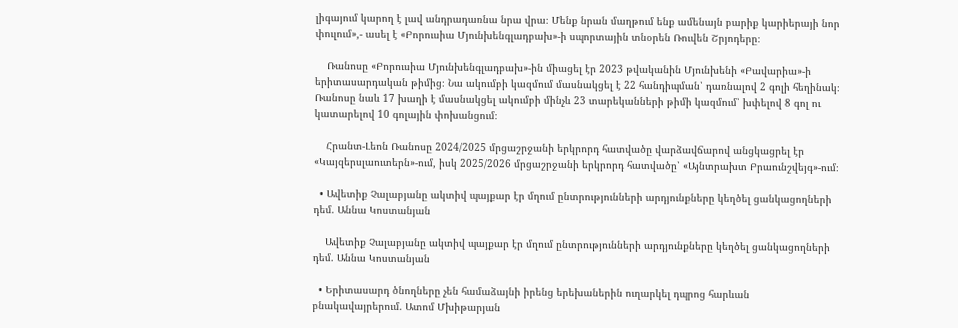լիգայում կարող է լավ անդրադառնա նրա վրա։ Մենք նրան մաղթում ենք ամենայն բարիք կարիերայի նոր փուլում»,- ասել է «Բորուսիա Մյունխենգլադբախ»-ի սպորտային տնօրեն Ռուվեն Շրյոդերը։

    Ռանոսը «Բորուսիա Մյունխենգլադբախ»-ին միացել էր 2023 թվականին Մյունխենի «Բավարիա»-ի երիտասարդական թիմից։ Նա ակումբի կազմում մասնակցել է 22 հանդիպման՝ դառնալով 2 գոլի հեղինակ։ Ռանոսը նաև 17 խաղի է մասնակցել ակումբի մինչև 23 տարեկանների թիմի կազմում՝ խփելով 8 գոլ ու կատարելով 10 գոլային փոխանցում։

    Հրանտ-Լեոն Ռանոսը 2024/2025 մրցաշրջանի երկրորդ հատվածը վարձավճարով անցկացրել էր «Կայզերսլաուտերն»-ում, իսկ 2025/2026 մրցաշրջանի երկրորդ հատվածը՝ «Այնտրախտ Բրաունշվեյգ»-ում։

  • Ավետիք Չալաբյանը ակտիվ պայքար էր մղում ընտրությունների արդյունքները կեղծել ցանկացողների դեմ. Աննա Կոստանյան

    Ավետիք Չալաբյանը ակտիվ պայքար էր մղում ընտրությունների արդյունքները կեղծել ցանկացողների դեմ. Աննա Կոստանյան

  • Երիտասարդ ծնողները չեն համաձայնի իրենց երեխաներին ուղարկել դպրոց հարևան բնակավայրերում. Ատոմ Մխիթարյան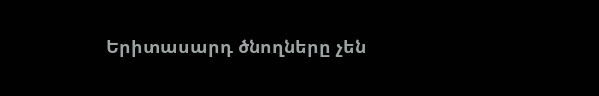Երիտասարդ ծնողները չեն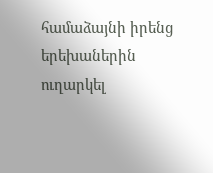համաձայնի իրենց երեխաներին ուղարկել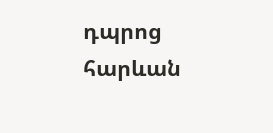դպրոց հարևան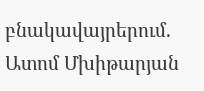բնակավայրերում. Ատոմ Մխիթարյան